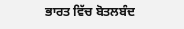ਭਾਰਤ ਵਿੱਚ ਬੋਤਲਬੰਦ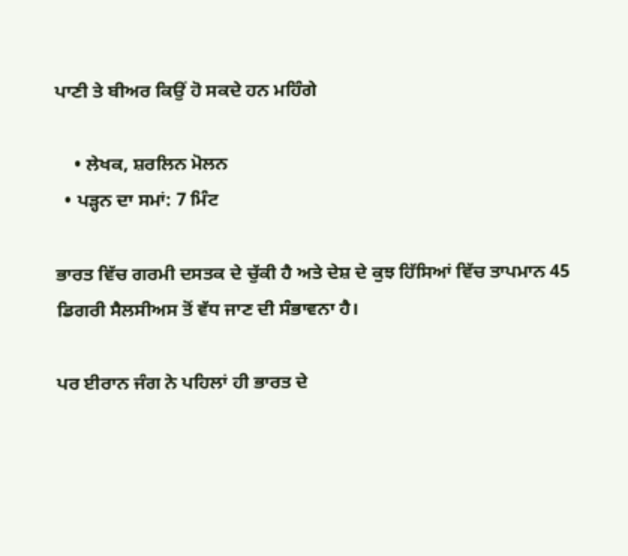ਪਾਣੀ ਤੇ ਬੀਅਰ ਕਿਉਂ ਹੋ ਸਕਦੇ ਹਨ ਮਹਿੰਗੇ

    • ਲੇਖਕ, ਸ਼ਰਲਿਨ ਮੋਲਨ
  • ਪੜ੍ਹਨ ਦਾ ਸਮਾਂ: 7 ਮਿੰਟ

ਭਾਰਤ ਵਿੱਚ ਗਰਮੀ ਦਸਤਕ ਦੇ ਚੁੱਕੀ ਹੈ ਅਤੇ ਦੇਸ਼ ਦੇ ਕੁਝ ਹਿੱਸਿਆਂ ਵਿੱਚ ਤਾਪਮਾਨ 45 ਡਿਗਰੀ ਸੈਲਸੀਅਸ ਤੋਂ ਵੱਧ ਜਾਣ ਦੀ ਸੰਭਾਵਨਾ ਹੈ।

ਪਰ ਈਰਾਨ ਜੰਗ ਨੇ ਪਹਿਲਾਂ ਹੀ ਭਾਰਤ ਦੇ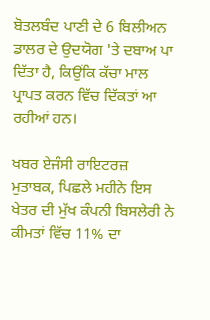ਬੋਤਲਬੰਦ ਪਾਣੀ ਦੇ 6 ਬਿਲੀਅਨ ਡਾਲਰ ਦੇ ਉਦਯੋਗ 'ਤੇ ਦਬਾਅ ਪਾ ਦਿੱਤਾ ਹੈ, ਕਿਉਂਕਿ ਕੱਚਾ ਮਾਲ ਪ੍ਰਾਪਤ ਕਰਨ ਵਿੱਚ ਦਿੱਕਤਾਂ ਆ ਰਹੀਆਂ ਹਨ।

ਖਬਰ ਏਜੰਸੀ ਰਾਇਟਰਜ਼ ਮੁਤਾਬਕ, ਪਿਛਲੇ ਮਹੀਨੇ ਇਸ ਖੇਤਰ ਦੀ ਮੁੱਖ ਕੰਪਨੀ ਬਿਸਲੇਰੀ ਨੇ ਕੀਮਤਾਂ ਵਿੱਚ 11% ਦਾ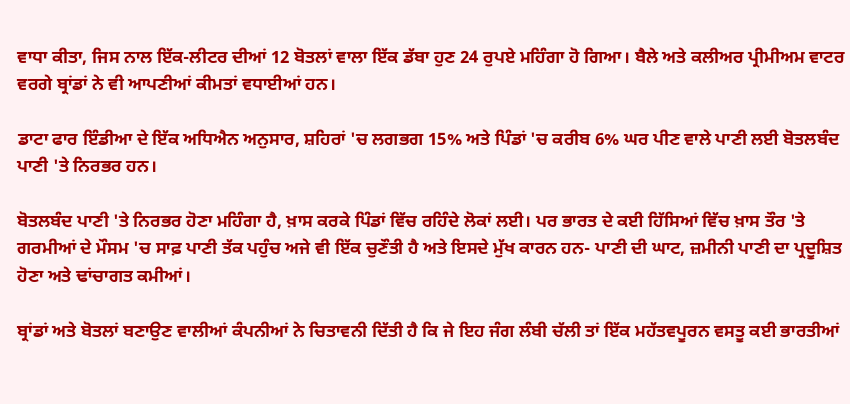ਵਾਧਾ ਕੀਤਾ, ਜਿਸ ਨਾਲ ਇੱਕ-ਲੀਟਰ ਦੀਆਂ 12 ਬੋਤਲਾਂ ਵਾਲਾ ਇੱਕ ਡੱਬਾ ਹੁਣ 24 ਰੁਪਏ ਮਹਿੰਗਾ ਹੋ ਗਿਆ। ਬੈਲੇ ਅਤੇ ਕਲੀਅਰ ਪ੍ਰੀਮੀਅਮ ਵਾਟਰ ਵਰਗੇ ਬ੍ਰਾਂਡਾਂ ਨੇ ਵੀ ਆਪਣੀਆਂ ਕੀਮਤਾਂ ਵਧਾਈਆਂ ਹਨ।

ਡਾਟਾ ਫਾਰ ਇੰਡੀਆ ਦੇ ਇੱਕ ਅਧਿਐਨ ਅਨੁਸਾਰ, ਸ਼ਹਿਰਾਂ 'ਚ ਲਗਭਗ 15% ਅਤੇ ਪਿੰਡਾਂ 'ਚ ਕਰੀਬ 6% ਘਰ ਪੀਣ ਵਾਲੇ ਪਾਣੀ ਲਈ ਬੋਤਲਬੰਦ ਪਾਣੀ 'ਤੇ ਨਿਰਭਰ ਹਨ।

ਬੋਤਲਬੰਦ ਪਾਣੀ 'ਤੇ ਨਿਰਭਰ ਹੋਣਾ ਮਹਿੰਗਾ ਹੈ, ਖ਼ਾਸ ਕਰਕੇ ਪਿੰਡਾਂ ਵਿੱਚ ਰਹਿੰਦੇ ਲੋਕਾਂ ਲਈ। ਪਰ ਭਾਰਤ ਦੇ ਕਈ ਹਿੱਸਿਆਂ ਵਿੱਚ ਖ਼ਾਸ ਤੌਰ 'ਤੇ ਗਰਮੀਆਂ ਦੇ ਮੌਸਮ 'ਚ ਸਾਫ਼ ਪਾਣੀ ਤੱਕ ਪਹੁੰਚ ਅਜੇ ਵੀ ਇੱਕ ਚੁਣੌਤੀ ਹੈ ਅਤੇ ਇਸਦੇ ਮੁੱਖ ਕਾਰਨ ਹਨ- ਪਾਣੀ ਦੀ ਘਾਟ, ਜ਼ਮੀਨੀ ਪਾਣੀ ਦਾ ਪ੍ਰਦੂਸ਼ਿਤ ਹੋਣਾ ਅਤੇ ਢਾਂਚਾਗਤ ਕਮੀਆਂ।

ਬ੍ਰਾਂਡਾਂ ਅਤੇ ਬੋਤਲਾਂ ਬਣਾਉਣ ਵਾਲੀਆਂ ਕੰਪਨੀਆਂ ਨੇ ਚਿਤਾਵਨੀ ਦਿੱਤੀ ਹੈ ਕਿ ਜੇ ਇਹ ਜੰਗ ਲੰਬੀ ਚੱਲੀ ਤਾਂ ਇੱਕ ਮਹੱਤਵਪੂਰਨ ਵਸਤੂ ਕਈ ਭਾਰਤੀਆਂ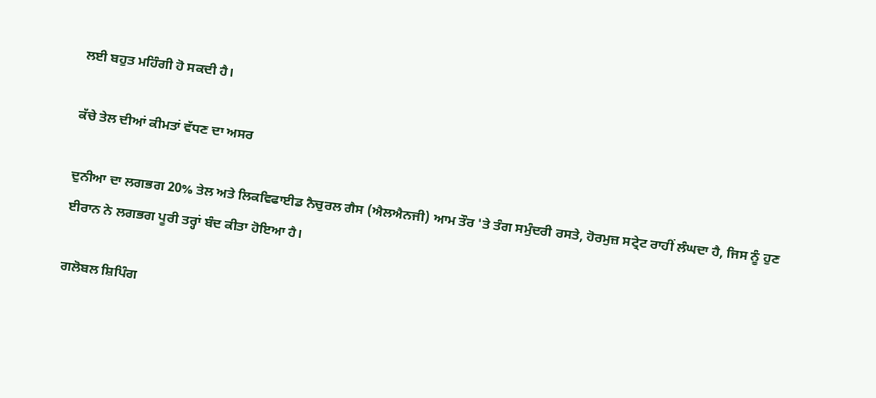ਲਈ ਬਹੁਤ ਮਹਿੰਗੀ ਹੋ ਸਕਦੀ ਹੈ।

ਕੱਚੇ ਤੇਲ ਦੀਆਂ ਕੀਮਤਾਂ ਵੱਧਣ ਦਾ ਅਸਰ

ਦੁਨੀਆ ਦਾ ਲਗਭਗ 20% ਤੇਲ ਅਤੇ ਲਿਕਵਿਫਾਈਡ ਨੈਚੁਰਲ ਗੈਸ (ਐਲਐਨਜੀ) ਆਮ ਤੌਰ 'ਤੇ ਤੰਗ ਸਮੁੰਦਰੀ ਰਸਤੇ, ਹੋਰਮੁਜ਼ ਸਟ੍ਰੇਟ ਰਾਹੀਂ ਲੰਘਦਾ ਹੈ, ਜਿਸ ਨੂੰ ਹੁਣ ਈਰਾਨ ਨੇ ਲਗਭਗ ਪੂਰੀ ਤਰ੍ਹਾਂ ਬੰਦ ਕੀਤਾ ਹੋਇਆ ਹੈ।

ਗਲੋਬਲ ਸ਼ਿਪਿੰਗ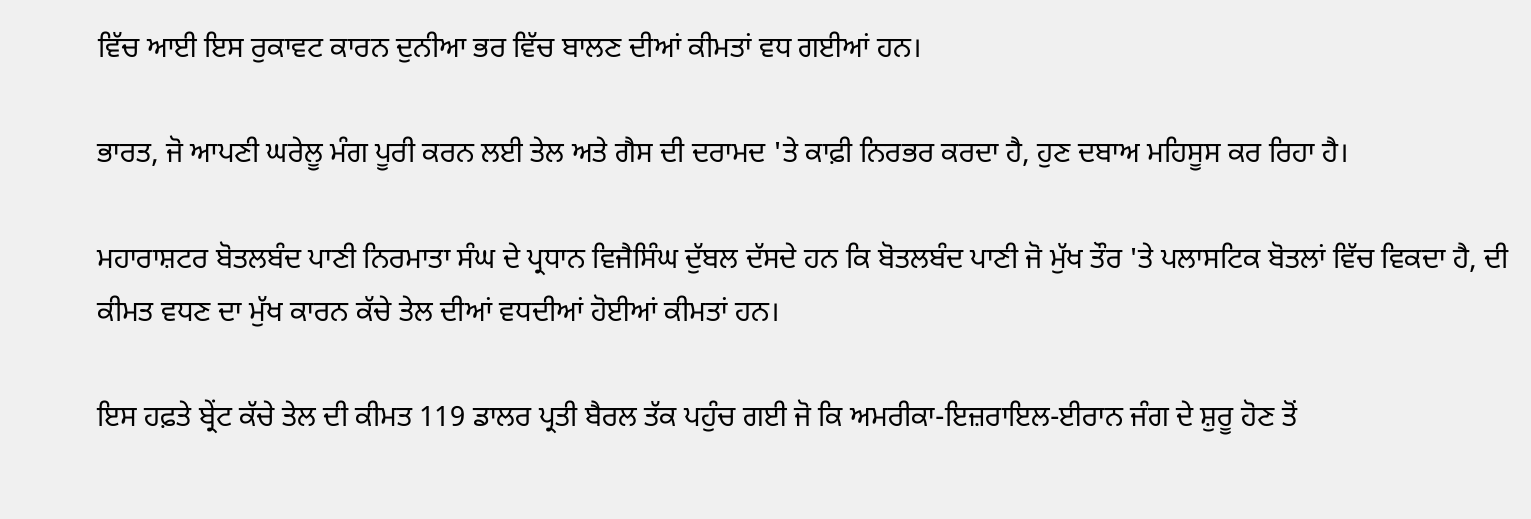ਵਿੱਚ ਆਈ ਇਸ ਰੁਕਾਵਟ ਕਾਰਨ ਦੁਨੀਆ ਭਰ ਵਿੱਚ ਬਾਲਣ ਦੀਆਂ ਕੀਮਤਾਂ ਵਧ ਗਈਆਂ ਹਨ।

ਭਾਰਤ, ਜੋ ਆਪਣੀ ਘਰੇਲੂ ਮੰਗ ਪੂਰੀ ਕਰਨ ਲਈ ਤੇਲ ਅਤੇ ਗੈਸ ਦੀ ਦਰਾਮਦ 'ਤੇ ਕਾਫ਼ੀ ਨਿਰਭਰ ਕਰਦਾ ਹੈ, ਹੁਣ ਦਬਾਅ ਮਹਿਸੂਸ ਕਰ ਰਿਹਾ ਹੈ।

ਮਹਾਰਾਸ਼ਟਰ ਬੋਤਲਬੰਦ ਪਾਣੀ ਨਿਰਮਾਤਾ ਸੰਘ ਦੇ ਪ੍ਰਧਾਨ ਵਿਜੈਸਿੰਘ ਦੁੱਬਲ ਦੱਸਦੇ ਹਨ ਕਿ ਬੋਤਲਬੰਦ ਪਾਣੀ ਜੋ ਮੁੱਖ ਤੌਰ 'ਤੇ ਪਲਾਸਟਿਕ ਬੋਤਲਾਂ ਵਿੱਚ ਵਿਕਦਾ ਹੈ, ਦੀ ਕੀਮਤ ਵਧਣ ਦਾ ਮੁੱਖ ਕਾਰਨ ਕੱਚੇ ਤੇਲ ਦੀਆਂ ਵਧਦੀਆਂ ਹੋਈਆਂ ਕੀਮਤਾਂ ਹਨ।

ਇਸ ਹਫ਼ਤੇ ਬ੍ਰੇਂਟ ਕੱਚੇ ਤੇਲ ਦੀ ਕੀਮਤ 119 ਡਾਲਰ ਪ੍ਰਤੀ ਬੈਰਲ ਤੱਕ ਪਹੁੰਚ ਗਈ ਜੋ ਕਿ ਅਮਰੀਕਾ-ਇਜ਼ਰਾਇਲ-ਈਰਾਨ ਜੰਗ ਦੇ ਸ਼ੁਰੂ ਹੋਣ ਤੋਂ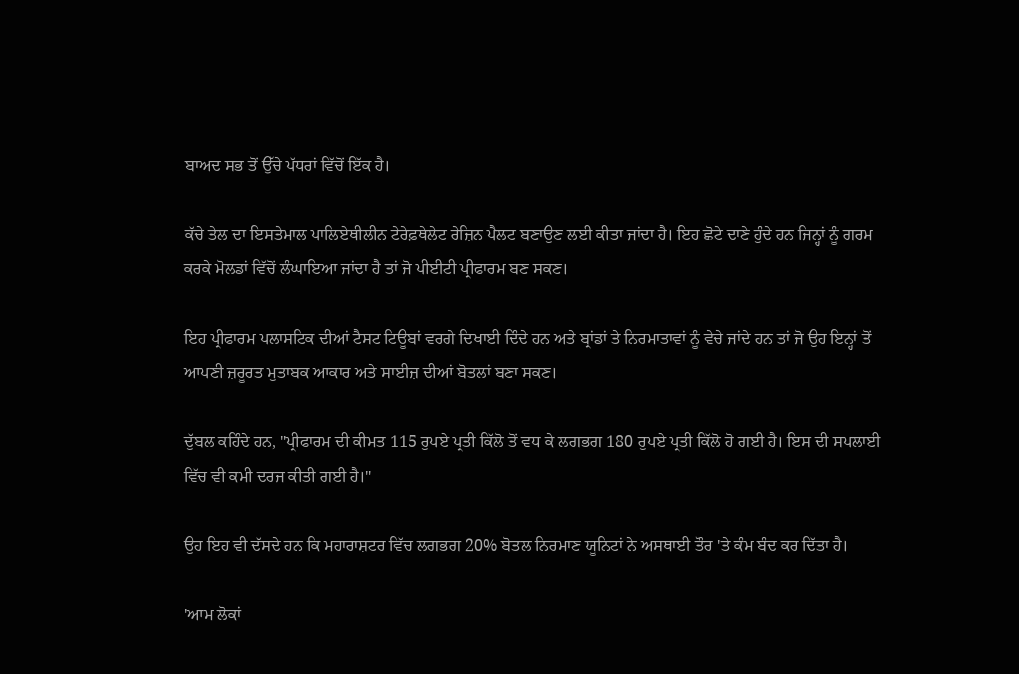ਬਾਅਦ ਸਭ ਤੋਂ ਉੱਚੇ ਪੱਧਰਾਂ ਵਿੱਚੋਂ ਇੱਕ ਹੈ।

ਕੱਚੇ ਤੇਲ ਦਾ ਇਸਤੇਮਾਲ ਪਾਲਿਏਥੀਲੀਨ ਟੇਰੇਫ਼ਥੇਲੇਟ ਰੇਜ਼ਿਨ ਪੈਲਟ ਬਣਾਉਣ ਲਈ ਕੀਤਾ ਜਾਂਦਾ ਹੈ। ਇਹ ਛੋਟੇ ਦਾਣੇ ਹੁੰਦੇ ਹਨ ਜਿਨ੍ਹਾਂ ਨੂੰ ਗਰਮ ਕਰਕੇ ਮੋਲਡਾਂ ਵਿੱਚੋਂ ਲੰਘਾਇਆ ਜਾਂਦਾ ਹੈ ਤਾਂ ਜੋ ਪੀਈਟੀ ਪ੍ਰੀਫਾਰਮ ਬਣ ਸਕਣ।

ਇਹ ਪ੍ਰੀਫਾਰਮ ਪਲਾਸਟਿਕ ਦੀਆਂ ਟੈਸਟ ਟਿਊਬਾਂ ਵਰਗੇ ਦਿਖਾਈ ਦਿੰਦੇ ਹਨ ਅਤੇ ਬ੍ਰਾਂਡਾਂ ਤੇ ਨਿਰਮਾਤਾਵਾਂ ਨੂੰ ਵੇਚੇ ਜਾਂਦੇ ਹਨ ਤਾਂ ਜੋ ਉਹ ਇਨ੍ਹਾਂ ਤੋਂ ਆਪਣੀ ਜ਼ਰੂਰਤ ਮੁਤਾਬਕ ਆਕਾਰ ਅਤੇ ਸਾਈਜ਼ ਦੀਆਂ ਬੋਤਲਾਂ ਬਣਾ ਸਕਣ।

ਦੁੱਬਲ ਕਹਿੰਦੇ ਹਨ, "ਪ੍ਰੀਫਾਰਮ ਦੀ ਕੀਮਤ 115 ਰੁਪਏ ਪ੍ਰਤੀ ਕਿੱਲੋ ਤੋਂ ਵਧ ਕੇ ਲਗਭਗ 180 ਰੁਪਏ ਪ੍ਰਤੀ ਕਿੱਲੋ ਹੋ ਗਈ ਹੈ। ਇਸ ਦੀ ਸਪਲਾਈ ਵਿੱਚ ਵੀ ਕਮੀ ਦਰਜ ਕੀਤੀ ਗਈ ਹੈ।"

ਉਹ ਇਹ ਵੀ ਦੱਸਦੇ ਹਨ ਕਿ ਮਹਾਰਾਸ਼ਟਰ ਵਿੱਚ ਲਗਭਗ 20% ਬੋਤਲ ਨਿਰਮਾਣ ਯੂਨਿਟਾਂ ਨੇ ਅਸਥਾਈ ਤੌਰ 'ਤੇ ਕੰਮ ਬੰਦ ਕਰ ਦਿੱਤਾ ਹੈ।

'ਆਮ ਲੋਕਾਂ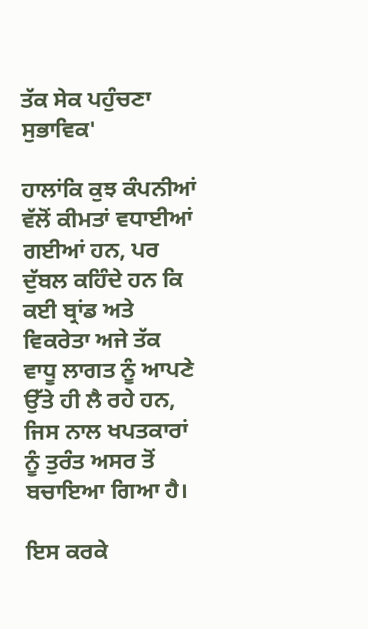ਤੱਕ ਸੇਕ ਪਹੁੰਚਣਾ ਸੁਭਾਵਿਕ'

ਹਾਲਾਂਕਿ ਕੁਝ ਕੰਪਨੀਆਂ ਵੱਲੋਂ ਕੀਮਤਾਂ ਵਧਾਈਆਂ ਗਈਆਂ ਹਨ, ਪਰ ਦੁੱਬਲ ਕਹਿੰਦੇ ਹਨ ਕਿ ਕਈ ਬ੍ਰਾਂਡ ਅਤੇ ਵਿਕਰੇਤਾ ਅਜੇ ਤੱਕ ਵਾਧੂ ਲਾਗਤ ਨੂੰ ਆਪਣੇ ਉੱਤੇ ਹੀ ਲੈ ਰਹੇ ਹਨ, ਜਿਸ ਨਾਲ ਖਪਤਕਾਰਾਂ ਨੂੰ ਤੁਰੰਤ ਅਸਰ ਤੋਂ ਬਚਾਇਆ ਗਿਆ ਹੈ।

ਇਸ ਕਰਕੇ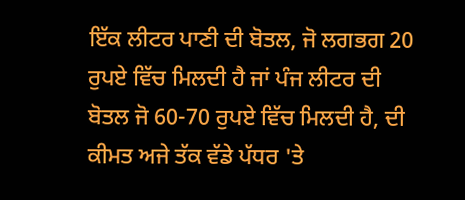ਇੱਕ ਲੀਟਰ ਪਾਣੀ ਦੀ ਬੋਤਲ, ਜੋ ਲਗਭਗ 20 ਰੁਪਏ ਵਿੱਚ ਮਿਲਦੀ ਹੈ ਜਾਂ ਪੰਜ ਲੀਟਰ ਦੀ ਬੋਤਲ ਜੋ 60-70 ਰੁਪਏ ਵਿੱਚ ਮਿਲਦੀ ਹੈ, ਦੀ ਕੀਮਤ ਅਜੇ ਤੱਕ ਵੱਡੇ ਪੱਧਰ 'ਤੇ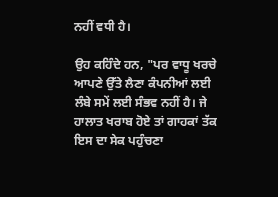ਨਹੀਂ ਵਧੀ ਹੈ।

ਉਹ ਕਹਿੰਦੇ ਹਨ, "ਪਰ ਵਾਧੂ ਖਰਚੇ ਆਪਣੇ ਉੱਤੇ ਲੈਣਾ ਕੰਪਨੀਆਂ ਲਈ ਲੰਬੇ ਸਮੇਂ ਲਈ ਸੰਭਵ ਨਹੀਂ ਹੈ। ਜੇ ਹਾਲਾਤ ਖਰਾਬ ਹੋਏ ਤਾਂ ਗਾਹਕਾਂ ਤੱਕ ਇਸ ਦਾ ਸੇਕ ਪਹੁੰਚਣਾ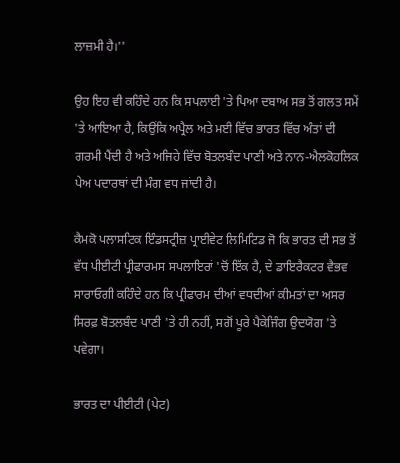ਲਾਜ਼ਮੀ ਹੈ।''

ਉਹ ਇਹ ਵੀ ਕਹਿੰਦੇ ਹਨ ਕਿ ਸਪਲਾਈ 'ਤੇ ਪਿਆ ਦਬਾਅ ਸਭ ਤੋਂ ਗਲਤ ਸਮੇਂ 'ਤੇ ਆਇਆ ਹੈ, ਕਿਉਂਕਿ ਅਪ੍ਰੈਲ ਅਤੇ ਮਈ ਵਿੱਚ ਭਾਰਤ ਵਿੱਚ ਅੰਤਾਂ ਦੀ ਗਰਮੀ ਪੈਂਦੀ ਹੈ ਅਤੇ ਅਜਿਹੇ ਵਿੱਚ ਬੋਤਲਬੰਦ ਪਾਣੀ ਅਤੇ ਨਾਨ-ਐਲਕੋਹਲਿਕ ਪੇਅ ਪਦਾਰਥਾਂ ਦੀ ਮੰਗ ਵਧ ਜਾਂਦੀ ਹੈ।

ਕੈਮਕੋ ਪਲਾਸਟਿਕ ਇੰਡਸਟ੍ਰੀਜ਼ ਪ੍ਰਾਈਵੇਟ ਲਿਮਿਟਿਡ ਜੋ ਕਿ ਭਾਰਤ ਦੀ ਸਭ ਤੋਂ ਵੱਧ ਪੀਈਟੀ ਪ੍ਰੀਫਾਰਮਸ ਸਪਲਾਇਰਾਂ 'ਚੋਂ ਇੱਕ ਹੈ, ਦੇ ਡਾਇਰੈਕਟਰ ਵੈਭਵ ਸਾਰਾਓਗੀ ਕਹਿੰਦੇ ਹਨ ਕਿ ਪ੍ਰੀਫਾਰਮ ਦੀਆਂ ਵਧਦੀਆਂ ਕੀਮਤਾਂ ਦਾ ਅਸਰ ਸਿਰਫ਼ ਬੋਤਲਬੰਦ ਪਾਣੀ 'ਤੇ ਹੀ ਨਹੀਂ, ਸਗੋਂ ਪੂਰੇ ਪੈਕੇਜਿੰਗ ਉਦਯੋਗ 'ਤੇ ਪਵੇਗਾ।

ਭਾਰਤ ਦਾ ਪੀਈਟੀ (ਪੇਟ)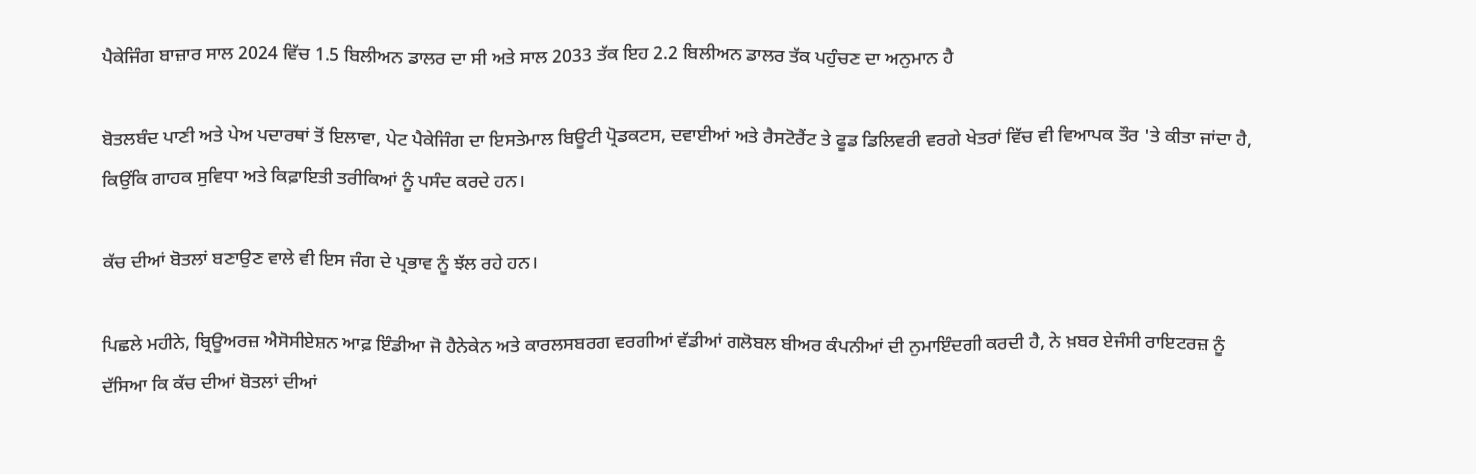ਪੈਕੇਜਿੰਗ ਬਾਜ਼ਾਰ ਸਾਲ 2024 ਵਿੱਚ 1.5 ਬਿਲੀਅਨ ਡਾਲਰ ਦਾ ਸੀ ਅਤੇ ਸਾਲ 2033 ਤੱਕ ਇਹ 2.2 ਬਿਲੀਅਨ ਡਾਲਰ ਤੱਕ ਪਹੁੰਚਣ ਦਾ ਅਨੁਮਾਨ ਹੈ

ਬੋਤਲਬੰਦ ਪਾਣੀ ਅਤੇ ਪੇਅ ਪਦਾਰਥਾਂ ਤੋਂ ਇਲਾਵਾ, ਪੇਟ ਪੈਕੇਜਿੰਗ ਦਾ ਇਸਤੇਮਾਲ ਬਿਊਟੀ ਪ੍ਰੋਡਕਟਸ, ਦਵਾਈਆਂ ਅਤੇ ਰੈਸਟੋਰੈਂਟ ਤੇ ਫੂਡ ਡਿਲਿਵਰੀ ਵਰਗੇ ਖੇਤਰਾਂ ਵਿੱਚ ਵੀ ਵਿਆਪਕ ਤੌਰ 'ਤੇ ਕੀਤਾ ਜਾਂਦਾ ਹੈ, ਕਿਉਂਕਿ ਗਾਹਕ ਸੁਵਿਧਾ ਅਤੇ ਕਿਫ਼ਾਇਤੀ ਤਰੀਕਿਆਂ ਨੂੰ ਪਸੰਦ ਕਰਦੇ ਹਨ।

ਕੱਚ ਦੀਆਂ ਬੋਤਲਾਂ ਬਣਾਉਣ ਵਾਲੇ ਵੀ ਇਸ ਜੰਗ ਦੇ ਪ੍ਰਭਾਵ ਨੂੰ ਝੱਲ ਰਹੇ ਹਨ।

ਪਿਛਲੇ ਮਹੀਨੇ, ਬ੍ਰਿਊਅਰਜ਼ ਐਸੋਸੀਏਸ਼ਨ ਆਫ਼ ਇੰਡੀਆ ਜੋ ਹੈਨੇਕੇਨ ਅਤੇ ਕਾਰਲਸਬਰਗ ਵਰਗੀਆਂ ਵੱਡੀਆਂ ਗਲੋਬਲ ਬੀਅਰ ਕੰਪਨੀਆਂ ਦੀ ਨੁਮਾਇੰਦਗੀ ਕਰਦੀ ਹੈ, ਨੇ ਖ਼ਬਰ ਏਜੰਸੀ ਰਾਇਟਰਜ਼ ਨੂੰ ਦੱਸਿਆ ਕਿ ਕੱਚ ਦੀਆਂ ਬੋਤਲਾਂ ਦੀਆਂ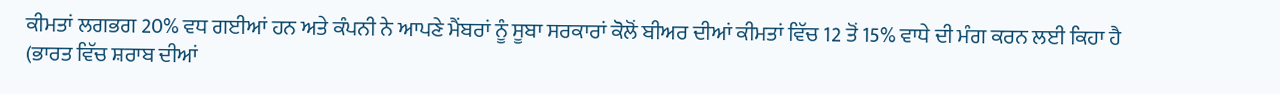ਕੀਮਤਾਂ ਲਗਭਗ 20% ਵਧ ਗਈਆਂ ਹਨ ਅਤੇ ਕੰਪਨੀ ਨੇ ਆਪਣੇ ਮੈਂਬਰਾਂ ਨੂੰ ਸੂਬਾ ਸਰਕਾਰਾਂ ਕੋਲੋਂ ਬੀਅਰ ਦੀਆਂ ਕੀਮਤਾਂ ਵਿੱਚ 12 ਤੋਂ 15% ਵਾਧੇ ਦੀ ਮੰਗ ਕਰਨ ਲਈ ਕਿਹਾ ਹੈ (ਭਾਰਤ ਵਿੱਚ ਸ਼ਰਾਬ ਦੀਆਂ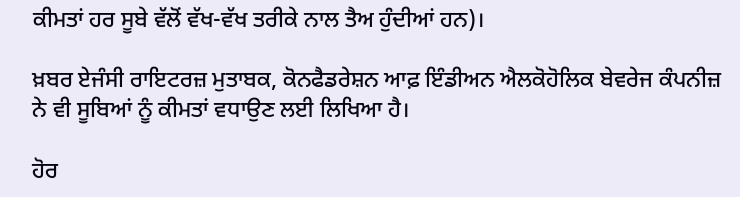ਕੀਮਤਾਂ ਹਰ ਸੂਬੇ ਵੱਲੋਂ ਵੱਖ-ਵੱਖ ਤਰੀਕੇ ਨਾਲ ਤੈਅ ਹੁੰਦੀਆਂ ਹਨ)।

ਖ਼ਬਰ ਏਜੰਸੀ ਰਾਇਟਰਜ਼ ਮੁਤਾਬਕ, ਕੋਨਫੈਡਰੇਸ਼ਨ ਆਫ਼ ਇੰਡੀਅਨ ਐਲਕੋਹੋਲਿਕ ਬੇਵਰੇਜ ਕੰਪਨੀਜ਼ ਨੇ ਵੀ ਸੂਬਿਆਂ ਨੂੰ ਕੀਮਤਾਂ ਵਧਾਉਣ ਲਈ ਲਿਖਿਆ ਹੈ।

ਹੋਰ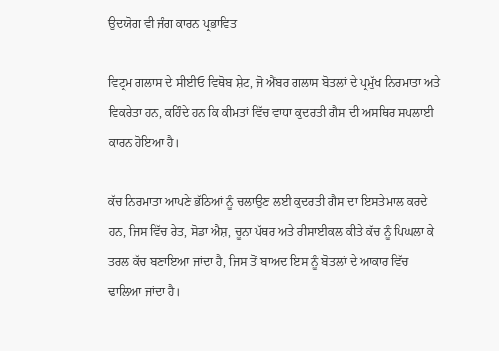ਉਦਯੋਗ ਵੀ ਜੰਗ ਕਾਰਨ ਪ੍ਰਭਾਵਿਤ

ਵਿਟ੍ਰਮ ਗਲਾਸ ਦੇ ਸੀਈਓ ਵਿਥੋਬ ਸ਼ੇਟ, ਜੋ ਐਂਬਰ ਗਲਾਸ ਬੋਤਲਾਂ ਦੇ ਪ੍ਰਮੁੱਖ ਨਿਰਮਾਤਾ ਅਤੇ ਵਿਕਰੇਤਾ ਹਨ, ਕਹਿੰਦੇ ਹਨ ਕਿ ਕੀਮਤਾਂ ਵਿੱਚ ਵਾਧਾ ਕੁਦਰਤੀ ਗੈਸ ਦੀ ਅਸਥਿਰ ਸਪਲਾਈ ਕਾਰਨ ਹੋਇਆ ਹੈ।

ਕੱਚ ਨਿਰਮਾਤਾ ਆਪਣੇ ਭੱਠਿਆਂ ਨੂੰ ਚਲਾਉਣ ਲਈ ਕੁਦਰਤੀ ਗੈਸ ਦਾ ਇਸਤੇਮਾਲ ਕਰਦੇ ਹਨ, ਜਿਸ ਵਿੱਚ ਰੇਤ, ਸੋਡਾ ਐਸ਼, ਚੂਨਾ ਪੱਥਰ ਅਤੇ ਰੀਸਾਈਕਲ ਕੀਤੇ ਕੱਚ ਨੂੰ ਪਿਘਲਾ ਕੇ ਤਰਲ ਕੱਚ ਬਣਾਇਆ ਜਾਂਦਾ ਹੈ, ਜਿਸ ਤੋਂ ਬਾਅਦ ਇਸ ਨੂੰ ਬੋਤਲਾਂ ਦੇ ਆਕਾਰ ਵਿੱਚ ਢਾਲਿਆ ਜਾਂਦਾ ਹੈ।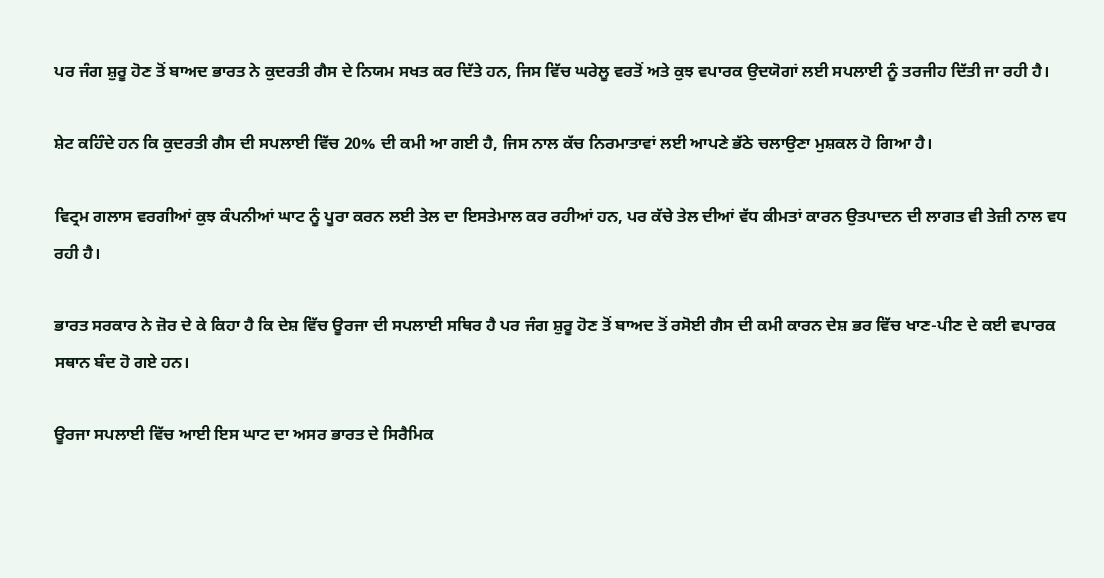ਪਰ ਜੰਗ ਸ਼ੁਰੂ ਹੋਣ ਤੋਂ ਬਾਅਦ ਭਾਰਤ ਨੇ ਕੁਦਰਤੀ ਗੈਸ ਦੇ ਨਿਯਮ ਸਖਤ ਕਰ ਦਿੱਤੇ ਹਨ, ਜਿਸ ਵਿੱਚ ਘਰੇਲੂ ਵਰਤੋਂ ਅਤੇ ਕੁਝ ਵਪਾਰਕ ਉਦਯੋਗਾਂ ਲਈ ਸਪਲਾਈ ਨੂੰ ਤਰਜੀਹ ਦਿੱਤੀ ਜਾ ਰਹੀ ਹੈ।

ਸ਼ੇਟ ਕਹਿੰਦੇ ਹਨ ਕਿ ਕੁਦਰਤੀ ਗੈਸ ਦੀ ਸਪਲਾਈ ਵਿੱਚ 20% ਦੀ ਕਮੀ ਆ ਗਈ ਹੈ, ਜਿਸ ਨਾਲ ਕੱਚ ਨਿਰਮਾਤਾਵਾਂ ਲਈ ਆਪਣੇ ਭੱਠੇ ਚਲਾਉਣਾ ਮੁਸ਼ਕਲ ਹੋ ਗਿਆ ਹੈ।

ਵਿਟ੍ਰਮ ਗਲਾਸ ਵਰਗੀਆਂ ਕੁਝ ਕੰਪਨੀਆਂ ਘਾਟ ਨੂੰ ਪੂਰਾ ਕਰਨ ਲਈ ਤੇਲ ਦਾ ਇਸਤੇਮਾਲ ਕਰ ਰਹੀਆਂ ਹਨ, ਪਰ ਕੱਚੇ ਤੇਲ ਦੀਆਂ ਵੱਧ ਕੀਮਤਾਂ ਕਾਰਨ ਉਤਪਾਦਨ ਦੀ ਲਾਗਤ ਵੀ ਤੇਜ਼ੀ ਨਾਲ ਵਧ ਰਹੀ ਹੈ।

ਭਾਰਤ ਸਰਕਾਰ ਨੇ ਜ਼ੋਰ ਦੇ ਕੇ ਕਿਹਾ ਹੈ ਕਿ ਦੇਸ਼ ਵਿੱਚ ਊਰਜਾ ਦੀ ਸਪਲਾਈ ਸਥਿਰ ਹੈ ਪਰ ਜੰਗ ਸ਼ੁਰੂ ਹੋਣ ਤੋਂ ਬਾਅਦ ਤੋਂ ਰਸੋਈ ਗੈਸ ਦੀ ਕਮੀ ਕਾਰਨ ਦੇਸ਼ ਭਰ ਵਿੱਚ ਖਾਣ-ਪੀਣ ਦੇ ਕਈ ਵਪਾਰਕ ਸਥਾਨ ਬੰਦ ਹੋ ਗਏ ਹਨ।

ਊਰਜਾ ਸਪਲਾਈ ਵਿੱਚ ਆਈ ਇਸ ਘਾਟ ਦਾ ਅਸਰ ਭਾਰਤ ਦੇ ਸਿਰੈਮਿਕ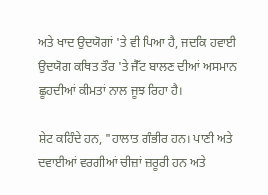ਅਤੇ ਖਾਦ ਉਦਯੋਗਾਂ 'ਤੇ ਵੀ ਪਿਆ ਹੈ, ਜਦਕਿ ਹਵਾਈ ਉਦਯੋਗ ਕਥਿਤ ਤੌਰ 'ਤੇ ਜੈੱਟ ਬਾਲਣ ਦੀਆਂ ਅਸਮਾਨ ਛੂਹਦੀਆਂ ਕੀਮਤਾਂ ਨਾਲ ਜੂਝ ਰਿਹਾ ਹੈ।

ਸ਼ੇਟ ਕਹਿੰਦੇ ਹਨ, "ਹਾਲਾਤ ਗੰਭੀਰ ਹਨ। ਪਾਣੀ ਅਤੇ ਦਵਾਈਆਂ ਵਰਗੀਆਂ ਚੀਜ਼ਾਂ ਜ਼ਰੂਰੀ ਹਨ ਅਤੇ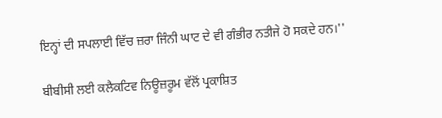ਇਨ੍ਹਾਂ ਦੀ ਸਪਲਾਈ ਵਿੱਚ ਜ਼ਰਾ ਜਿੰਨੀ ਘਾਟ ਦੇ ਵੀ ਗੰਭੀਰ ਨਤੀਜੇ ਹੋ ਸਕਦੇ ਹਨ।''

ਬੀਬੀਸੀ ਲਈ ਕਲੈਕਟਿਵ ਨਿਊਜ਼ਰੂਮ ਵੱਲੋਂ ਪ੍ਰਕਾਸ਼ਿਤ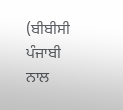(ਬੀਬੀਸੀ ਪੰਜਾਬੀ ਨਾਲ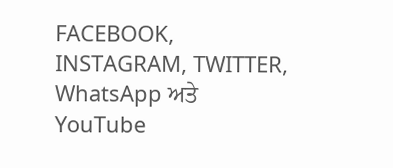FACEBOOK, INSTAGRAM, TWITTER, WhatsApp ਅਤੇ YouTube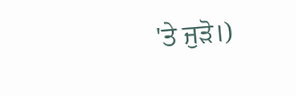'ਤੇ ਜੁੜੋ।)